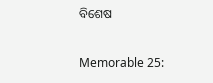ବିଶେଷ

Memorable 25: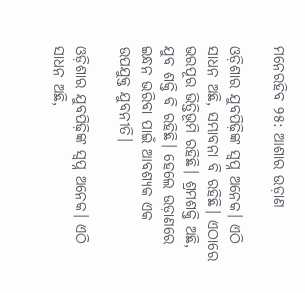ମନେରହିବ ୨୫: ଆଶାର ଉଡ଼ାଣ

ଓଡ଼ିଶାର ଯୁବପିଢ଼ିଙ୍କ ସ୍ବପ୍ନ ଅନେକ। ଏଠି ସାଧନ ଅଛି, ସମ୍ଭାବନା ବି ରହିଛି। ଏଠାରେ ଭରପୂର ଭିତ୍ତିଭୂମି ରହିଛି। ଶ୍ରମଶକ୍ତି ଅଛି, ଯୁବ ଶକ୍ତି ବି ରହିଛି। ହେଲେ ଉଡ଼ାଣରେ ଇନ୍ଧନ ଭରିବା ପାଇଁ ଆବଶ୍ୟକ ଏକ ଉପଯୁକ୍ତ ଯୁବନୀତି।

ଓଡ଼ିଶାର ଯୁବପିଢ଼ିଙ୍କ ସ୍ବପ୍ନ ଅନେକ। ଏଠି ସାଧନ ଅଛି,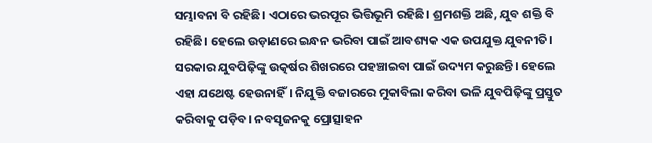ସମ୍ଭାବନା ବି ରହିଛି। ଏଠାରେ ଭରପୂର ଭିତ୍ତିଭୂମି ରହିଛି। ଶ୍ରମଶକ୍ତି ଅଛି, ଯୁବ ଶକ୍ତି ବି ରହିଛି। ହେଲେ ଉଡ଼ାଣରେ ଇନ୍ଧନ ଭରିବା ପାଇଁ ଆବଶ୍ୟକ ଏକ ଉପଯୁକ୍ତ ଯୁବନୀତି। ସରକାର ଯୁବପିଢ଼ିଙ୍କୁ ଉତ୍କର୍ଷର ଶିଖରରେ ପହଞ୍ଚାଇବା ପାଇଁ ଉଦ୍ୟମ କରୁଛନ୍ତି। ହେଲେ ଏହା ଯଥେଷ୍ଟ ହେଉନାହିଁ। ନିଯୁକ୍ତି ବଜାରରେ ମୁକାବିଲା କରିବା ଭଳି ଯୁବପିଢ଼ିଙ୍କୁ ପ୍ରସ୍ତୁତ କରିବାକୁ ପଡ଼ିବ। ନବସୃଜନକୁ ପ୍ରୋତ୍ସାହନ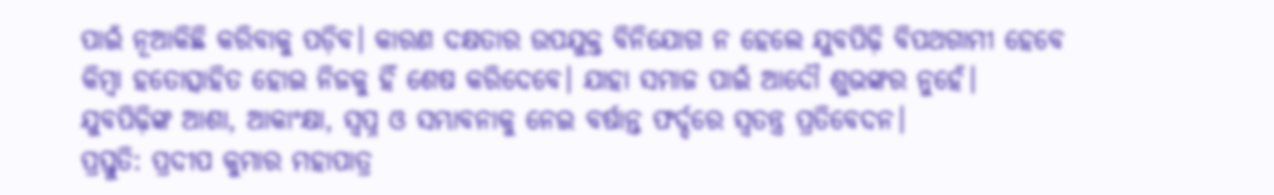ପାଇଁ ନୂଆକିଛି କରିବାକୁ ପଡ଼ିବ। କାରଣ ଦକ୍ଷତାର ଉପଯୁକ୍ତ ବିନିଯୋଗ ନ ହେଲେ ଯୁବପିଢ଼ି ବିପଥଗାମୀ ହେବେ କିମ୍ବା ହତୋତ୍ସାହିତ ହୋଇ ନିଜକୁ ହିଁ ଶେଷ କରିଦେବେ। ଯାହା ସମାଜ ପାଇଁ ଆଦୌ ଶୁଭଙ୍କର ନୁହେଁ। ଯୁବପିଢ଼ିଙ୍କ ଆଶା, ଆକାଂକ୍ଷା, ସ୍ବପ୍ନ ଓ ସମ୍ଭାବନାକୁ ନେଇ ବର୍ଷାନ୍ତ ଫର୍ଦ୍ଦରେ ସ୍ବତନ୍ତ୍ର ପ୍ରତିବେଦନ।
ପ୍ରସ୍ତୁତି: ପ୍ରଦୀପ କୁମାର ମହାପାତ୍ର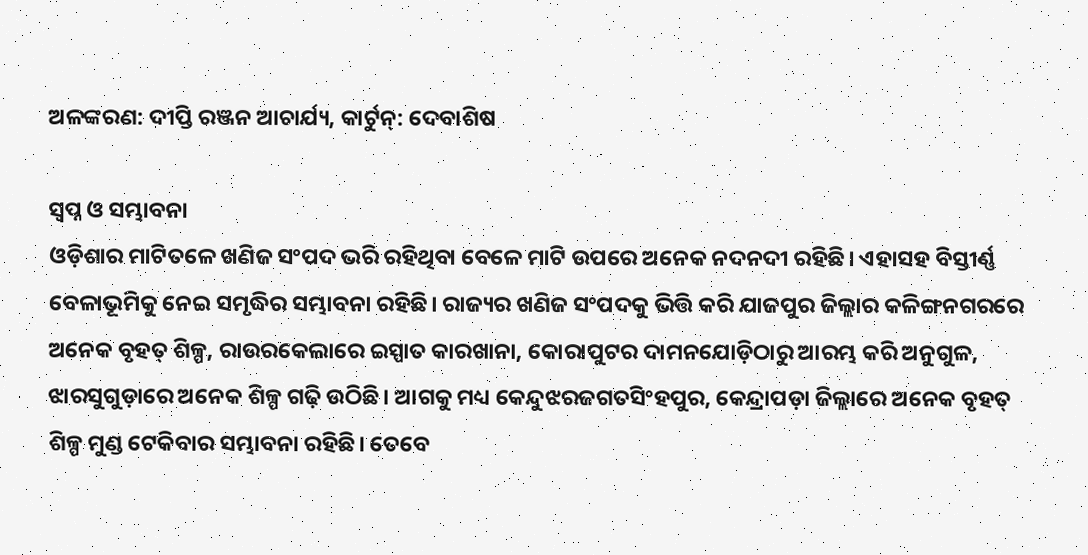ଅଳଙ୍କରଣ: ଦୀପ୍ତି ରଞ୍ଜନ ଆଚାର୍ଯ୍ୟ, କାର୍ଟୁନ୍‌: ଦେବାଶିଷ

ସ୍ବପ୍ନ ଓ ସମ୍ଭାବନା
ଓଡ଼ିଶାର ମାଟିତଳେ ଖଣିଜ ସଂପଦ ଭରି ରହିଥିବା ବେଳେ ମାଟି ଉପରେ ଅନେକ ନଦନଦୀ ରହିଛି। ଏହାସହ ବିସ୍ତୀର୍ଣ୍ଣ ବେଳାଭୂମିକୁ ନେଇ ସମୃଦ୍ଧିର ସମ୍ଭାବନା ରହିଛି। ରାଜ୍ୟର ଖଣିଜ ସଂପଦକୁ ଭିତ୍ତି କରି ଯାଜପୁର ଜିଲ୍ଲାର କଳିଙ୍ଗନଗରରେ ଅନେକ ବୃହତ୍‌ ଶିଳ୍ପ, ରାଉରକେଲାରେ ଇସ୍ପାତ କାରଖାନା, କୋରାପୁଟର ଦାମନଯୋଡ଼ିଠାରୁ ଆରମ୍ଭ କରି ଅନୁଗୁଳ, ଝାରସୁଗୁଡ଼ାରେ ଅନେକ ଶିଳ୍ପ ଗଢ଼ି ଉଠିଛି। ଆଗକୁ ମଧ୍ୟ କେନ୍ଦୁଝରଜଗତସିଂହପୁର, କେନ୍ଦ୍ରାପଡ଼ା ଜିଲ୍ଲାରେ ଅନେକ ବୃହତ୍‌ ଶିଳ୍ପ ମୁଣ୍ଡ ଟେକିବାର ସମ୍ଭାବନା ରହିଛି। ତେବେ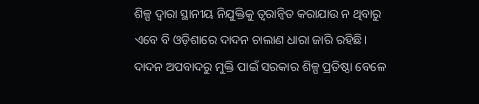ଶିଳ୍ପ ଦ୍ବାରା ସ୍ଥାନୀୟ ନିଯୁକ୍ତିକୁ ତ୍ବରାନ୍ବିତ କରାଯାଉ ନ ଥିବାରୁ ଏବେ ବି ଓଡ଼ିଶାରେ ଦାଦନ ଚାଲାଣ ଧା‌ରା ଜାରି ରହିଛି। ଦାଦନ ଅପବାଦରୁ ମୁକ୍ତି ପାଇଁ ସରକାର ଶିଳ୍ପ ପ୍ରତିଷ୍ଠା ବେଳେ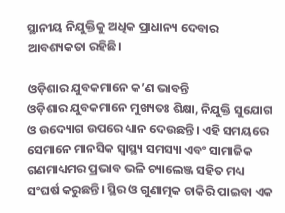ସ୍ଥାନୀୟ ନିଯୁକ୍ତିକୁ ଅଧିକ ପ୍ରାଧାନ୍ୟ ଦେବାର ଆବଶ୍ୟକତା ରହିଛି।

ଓଡ଼ିଶାର ଯୁବକମାନେ କ’ଣ ଭାବନ୍ତି
ଓଡ଼ିଶାର ଯୁବକମାନେ ମୁଖ୍ୟତଃ ଶିକ୍ଷା, ନିଯୁକ୍ତି ସୁଯୋଗ ଓ ଉଦ୍ୟୋଗ ଉପରେ ଧ୍ୟାନ ଦେଉଛନ୍ତି। ଏହି ସମୟରେ ସେମାନେ ମାନସିକ ସ୍ୱାସ୍ଥ୍ୟ ସମସ୍ୟା ଏବଂ ସାମାଜିକ ଗଣମାଧ୍ୟମର ପ୍ରଭାବ ଭଳି ଚ୍ୟାଲେଞ୍ଜ ସହିତ ମଧ୍ୟ ସଂଘର୍ଷ କରୁଛନ୍ତି। ସ୍ଥିର ଓ ଗୁଣାତ୍ମକ ଚାକିରି ପାଇବା ଏକ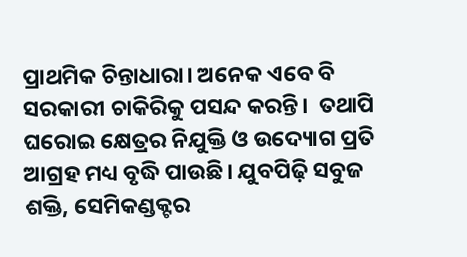ପ୍ରାଥମିକ ଚିନ୍ତାଧାରା। ଅନେକ ଏବେ ବି ସରକାରୀ ଚାକିରିକୁ ପସନ୍ଦ କରନ୍ତି।  ତଥାପି ଘରୋଇ କ୍ଷେତ୍ରର ନିଯୁକ୍ତି ଓ ଉଦ୍ୟୋଗ ପ୍ରତି ଆଗ୍ରହ ମଧ୍ୟ ବୃଦ୍ଧି ପାଉଛି। ଯୁବପିଢ଼ି ସବୁଜ ଶକ୍ତି, ସେମିକଣ୍ଡକ୍ଟର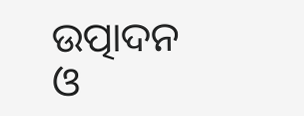ଉତ୍ପାଦନ ଓ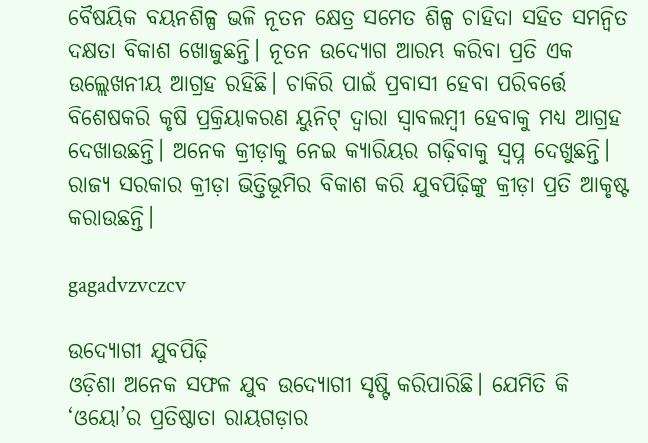ବୈଷୟିକ ବୟନଶିଳ୍ପ ଭଳି ନୂତନ କ୍ଷେତ୍ର ସମେତ ଶିଳ୍ପ ଚାହିଦା ସହିତ ସମନ୍ୱିତ ଦକ୍ଷତା ବିକାଶ ଖୋଜୁଛନ୍ତି। ନୂତନ ଉଦ୍ୟୋଗ ଆରମ୍ଭ କରିବା ପ୍ରତି ଏକ ଉଲ୍ଲେଖନୀୟ ଆଗ୍ରହ ରହିଛି। ଚାକିରି ପାଇଁ ପ୍ରବାସୀ ହେବା ପରିବର୍ତ୍ତେ ବିଶେଷକରି କୃଷି ପ୍ରକ୍ରିୟାକରଣ ୟୁନିଟ୍‌ ଦ୍ବାରା ସ୍ବାବଲମ୍ବୀ ହେବାକୁ ମଧ୍ୟ ଆଗ୍ରହ ଦେଖାଉଛନ୍ତି। ଅନେକ କ୍ରୀଡ଼ାକୁ ନେଇ କ୍ୟାରିୟର ଗଢ଼ିବାକୁ ସ୍ବପ୍ନ ଦେଖୁଛନ୍ତି। ରାଜ୍ୟ ସରକାର କ୍ରୀଡ଼ା ଭିତ୍ତିଭୂମିର ବିକାଶ କରି ଯୁବପିଢ଼ିଙ୍କୁ କ୍ରୀଡ଼ା ପ୍ରତି ଆକୃଷ୍ଟ କରାଉଛନ୍ତି।

gagadvzvczcv

ଉଦ୍ୟୋଗୀ ଯୁବପିଢ଼ି
ଓଡ଼ିଶା ଅନେକ ସଫଳ ଯୁବ ଉଦ୍ୟୋଗୀ ସୃଷ୍ଟି କରିପାରିଛି। ଯେମିତି କି ‘ଓୟୋ’ର ପ୍ରତିଷ୍ଠାତା ରାୟଗଡ଼ାର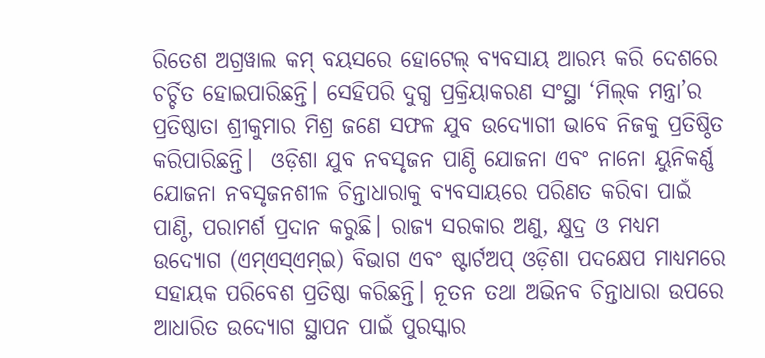ରିତେଶ ଅଗ୍ରୱାଲ କମ୍‌ ବୟସରେ ହୋଟେଲ୍‌ ବ୍ୟବସାୟ ଆରମ୍ଭ କରି ଦେଶରେ ଚର୍ଚ୍ଚିତ ହୋଇପାରିଛନ୍ତି। ସେହିପରି ଦୁଗ୍ଧ ପ୍ରକ୍ରିୟାକରଣ ସଂସ୍ଥା ‘ମିଲ୍‌କ ମନ୍ତ୍ରା’ର ପ୍ରତିଷ୍ଠାତା ଶ୍ରୀକୁମାର ମିଶ୍ର ଜଣେ ସଫଳ ଯୁବ ଉଦ୍ୟୋଗୀ ଭାବେ ନିଜକୁ ପ୍ରତିଷ୍ଠିତ କରିପାରିଛନ୍ତି।  ଓଡ଼ିଶା ଯୁବ ନବସୃଜନ ପାଣ୍ଠି ଯୋଜନା ଏବଂ ନାନୋ ୟୁନିକର୍ଣ୍ଣ ଯୋଜନା ନବସୃଜନଶୀଳ ଚିନ୍ତାଧାରାକୁ ବ୍ୟବସାୟରେ ପରିଣତ କରିବା ପାଇଁ ପାଣ୍ଠି, ପରାମର୍ଶ ପ୍ରଦାନ କରୁଛି। ରାଜ୍ୟ ସରକାର ଅଣୁ, କ୍ଷୁଦ୍ର ଓ ମଧ୍ୟମ ଉଦ୍ୟୋଗ (ଏମ୍‌ଏସ୍‌ଏମ୍‌ଇ) ବିଭାଗ ଏବଂ ଷ୍ଟାର୍ଟଅପ୍ ଓଡ଼ିଶା ପଦକ୍ଷେପ ମାଧ୍ୟମରେ ସହାୟକ ପରିବେଶ ପ୍ରତିଷ୍ଠା କରିଛନ୍ତି। ନୂତନ ତଥା ଅଭିନବ ଚିନ୍ତାଧାରା ଉପରେ ଆଧାରିତ ଉଦ୍ୟୋଗ ସ୍ଥାପନ ପାଇଁ ପୁରସ୍କାର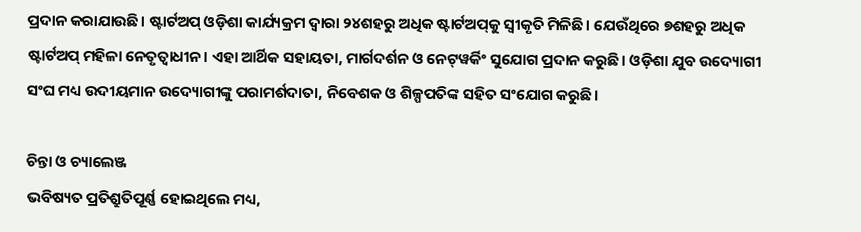ପ୍ରଦାନ କରାଯାଉଛି। ଷ୍ଟାର୍ଟଅପ୍ ଓଡ଼ିଶା କାର୍ଯ୍ୟକ୍ରମ ଦ୍ବାରା ୨୪ଶହରୁ ଅଧିକ ଷ୍ଟାର୍ଟଅପ୍‌କୁ ସ୍ୱୀକୃତି ମିଳିଛି। ଯେଉଁଥିରେ ୭ଶହରୁ ଅଧିକ ଷ୍ଟାର୍ଟଅପ୍‌ ମହିଳା ନେତୃତ୍ୱାଧୀନ। ଏହା ଆର୍ଥିକ ସହାୟତା, ମାର୍ଗଦର୍ଶନ ଓ ନେଟ୍‌ୱର୍କିଂ ସୁଯୋଗ ପ୍ରଦାନ କରୁଛି। ଓଡ଼ିଶା ଯୁବ ଉଦ୍ୟୋଗୀ ସଂଘ ମଧ୍ୟ ଉଦୀୟମାନ ଉଦ୍ୟୋଗୀଙ୍କୁ ପରାମର୍ଶଦାତା, ନିବେଶକ ଓ ଶିଳ୍ପପତିଙ୍କ ସହିତ ସଂଯୋଗ କରୁଛି।

ଚିନ୍ତା ଓ ଚ୍ୟାଲେଞ୍ଜ
ଭବିଷ୍ୟତ ପ୍ରତିଶ୍ରୁତିପୂର୍ଣ୍ଣ ହୋଇଥିଲେ ମଧ୍ୟ,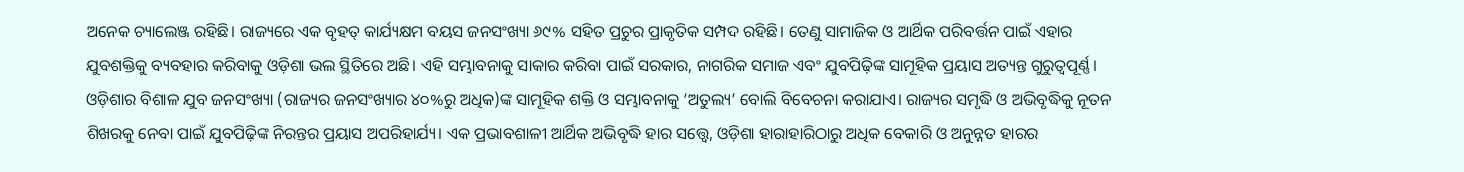ଅନେକ ଚ୍ୟାଲେଞ୍ଜ ରହିଛି। ରାଜ୍ୟରେ ଏକ ବୃହତ୍‌ କାର୍ଯ୍ୟକ୍ଷମ ବୟସ ଜନସଂଖ୍ୟା ୬୯% ସହିତ ପ୍ରଚୁର ପ୍ରାକୃତିକ ସମ୍ପଦ ରହିଛି। ତେଣୁ ସାମାଜିକ ଓ ଆର୍ଥିକ ପରିବର୍ତ୍ତନ ପାଇଁ ଏହାର ଯୁବଶକ୍ତିକୁ ବ୍ୟବହାର କରିବାକୁ ଓଡ଼ିଶା ଭଲ ସ୍ଥିତିରେ ଅଛି। ଏହି ସମ୍ଭାବନାକୁ ସାକାର କରିବା ପାଇଁ ସରକାର, ନାଗରିକ ସମାଜ ଏବଂ ଯୁବପିଢ଼ିଙ୍କ ସାମୂହିକ ପ୍ରୟାସ ଅତ୍ୟନ୍ତ ଗୁରୁତ୍ୱପୂର୍ଣ୍ଣ। ଓଡ଼ିଶାର ବିଶାଳ ଯୁବ ଜନସଂଖ୍ୟା (ରାଜ୍ୟର ଜନସଂଖ୍ୟାର ୪୦%ରୁ ଅଧିକ)ଙ୍କ ସାମୂହିକ ଶକ୍ତି ଓ ସମ୍ଭାବନାକୁ ‘ଅତୁଲ୍ୟ’ ବୋଲି ବିବେଚନା କରାଯାଏ। ରାଜ୍ୟର ସମୃଦ୍ଧି ଓ ଅଭିବୃଦ୍ଧିକୁ ନୂତନ ଶିଖରକୁ ନେବା ପାଇଁ ଯୁବପିଢ଼ିଙ୍କ ନିରନ୍ତର ପ୍ରୟାସ ଅପରିହାର୍ଯ୍ୟ। ଏକ ପ୍ରଭାବଶାଳୀ ଆର୍ଥିକ ଅଭିବୃଦ୍ଧି ହାର ସତ୍ତ୍ୱେ, ଓଡ଼ିଶା ହାରାହାରିଠାରୁ ଅଧିକ ବେକାରି ଓ ଅନୁନ୍ନତ ହାରର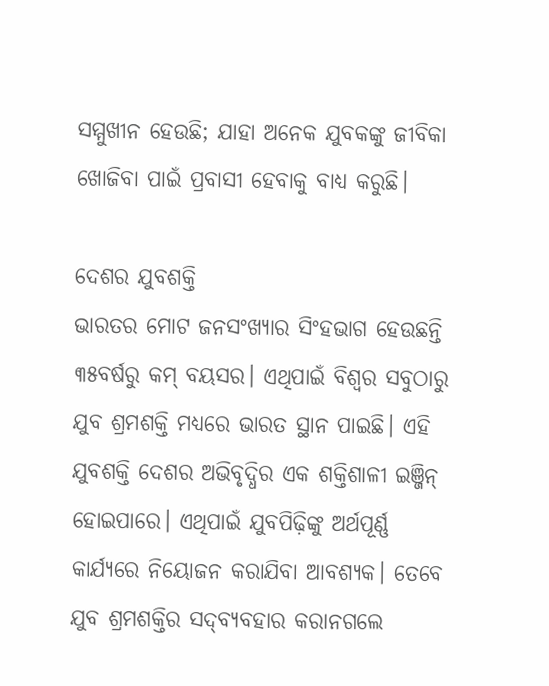ସମ୍ମୁଖୀନ ହେଉଛି; ଯାହା ଅନେକ ଯୁବକଙ୍କୁ ଜୀବିକା ଖୋଜିବା ପାଇଁ ପ୍ରବାସୀ ହେବାକୁ ବାଧ୍ୟ କରୁଛି।

ଦେଶର ଯୁବଶକ୍ତି
ଭାରତର ମୋଟ ଜନସଂଖ୍ୟାର ସିଂହଭାଗ ହେଉଛନ୍ତି ୩୫ବର୍ଷରୁ କମ୍ ବୟସର। ଏଥିପାଇଁ ବିଶ୍ୱର ସବୁଠାରୁ ଯୁବ ଶ୍ରମଶକ୍ତି ମଧ୍ୟରେ ଭାରତ ସ୍ଥାନ ପାଇଛି। ଏହି ଯୁବଶକ୍ତି ଦେଶର ଅଭିବୃଦ୍ଧିର ଏକ ଶକ୍ତିଶାଳୀ ଇଞ୍ଜିନ୍ ହୋଇପାରେ। ଏଥିପାଇଁ ଯୁବପିଢ଼ିଙ୍କୁ ଅର୍ଥପୂର୍ଣ୍ଣ କାର୍ଯ୍ୟରେ ନିୟୋଜନ କରାଯିବା ଆବଶ୍ୟକ। ତେବେ ଯୁବ ଶ୍ରମଶକ୍ତିର ସଦ୍‌ବ୍ୟବହାର କରାନଗଲେ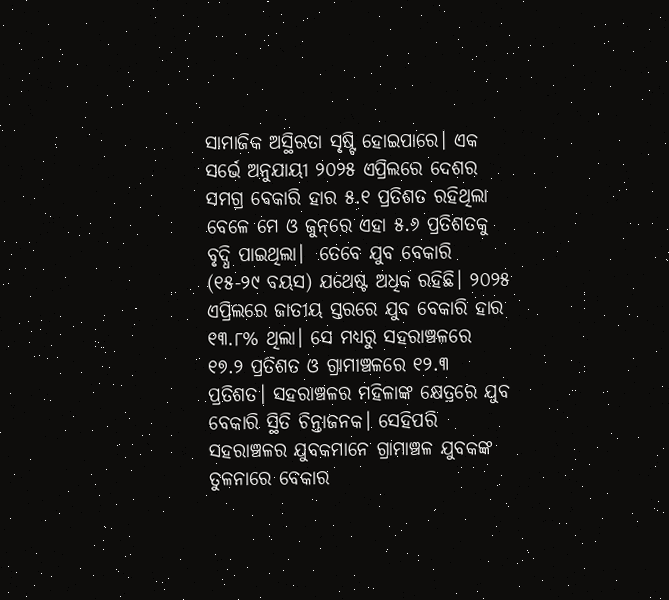ସାମାଜିକ ଅସ୍ଥିରତା ସୃଷ୍ଟି ହୋଇପାରେ। ଏକ ସର୍ଭେ ଅନୁଯାୟୀ ୨୦୨୫ ଏପ୍ରିଲରେ ଦେଶର ସମଗ୍ର ବେକାରି ହାର ୫.୧ ପ୍ରତିଶତ ରହିଥିଲା ବେଳେ ମେ ଓ ଜୁନ୍‌ରେ ଏହା ୫.୬ ପ୍ରତିଶତକୁ ବୃଦ୍ଧି ପାଇଥିଲା।  ତେବେ ଯୁବ ବେକାରି (୧୫-୨୯ ବୟସ) ଯଥେଷ୍ଟ ଅଧିକ ରହିଛି। ୨୦୨୫ ଏପ୍ରିଲରେ ଜାତୀୟ ସ୍ତରରେ ଯୁବ ବେକାରି ହାର ୧୩.୮% ଥିଲା। ସେ ମଧ୍ୟରୁ ସହରାଞ୍ଚଳରେ ୧୭.୨ ପ୍ରତିଶତ ଓ ଗ୍ରାମାଞ୍ଚଳରେ ୧୨.୩ ପ୍ରତିଶତ। ସହରାଞ୍ଚଳର ମହିଳାଙ୍କ କ୍ଷେତ୍ରରେ ଯୁବ ବେକାରି ସ୍ଥିତି ଚିନ୍ତାଜନକ। ସେହିପରି ସହରାଞ୍ଚଳର ଯୁବକମାନେ ଗ୍ରାମାଞ୍ଚଳ ଯୁବକଙ୍କ ତୁଳନାରେ ବେକାର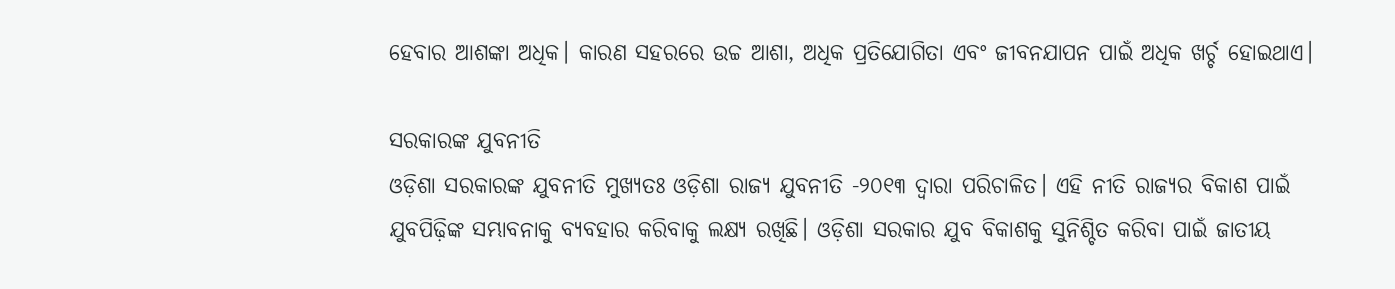ହେବାର ଆଶଙ୍କା ଅଧିକ। କାରଣ ସହରରେ ଉଚ୍ଚ ଆଶା, ଅଧିକ ପ୍ରତିଯୋଗିତା ଏବଂ ଜୀବନଯାପନ ପାଇଁ ଅଧିକ ଖର୍ଚ୍ଚ ହୋଇଥାଏ।

ସରକାରଙ୍କ ଯୁବନୀତି
ଓଡ଼ିଶା ସରକାରଙ୍କ ଯୁବନୀତି ମୁଖ୍ୟତଃ ଓଡ଼ିଶା ରାଜ୍ୟ ଯୁବନୀତି -୨୦୧୩ ଦ୍ୱାରା ପରିଚାଳିତ। ଏହି ନୀତି ରାଜ୍ୟର ବିକାଶ ପାଇଁ ଯୁବପିଢ଼ିଙ୍କ ସମ୍ଭାବନାକୁ ବ୍ୟବହାର କରିବାକୁ ଲକ୍ଷ୍ୟ ରଖିଛି। ଓଡ଼ିଶା ସରକାର ଯୁବ ବିକାଶକୁ ସୁନିଶ୍ଚିତ କରିବା ପାଇଁ ଜାତୀୟ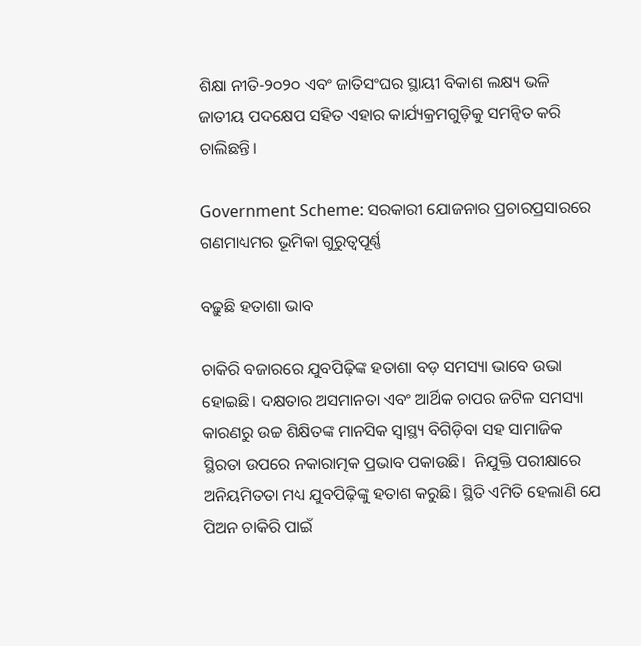ଶିକ୍ଷା ନୀତି-୨୦୨୦ ଏବଂ ଜାତିସଂଘର ସ୍ଥାୟୀ ବିକାଶ ଲକ୍ଷ୍ୟ ଭଳି ଜାତୀୟ ପଦକ୍ଷେପ ସହିତ ଏହାର କାର୍ଯ୍ୟକ୍ରମଗୁଡ଼ିକୁ ସମନ୍ୱିତ କରି ଚାଲିଛନ୍ତି।

Government Scheme: ସରକାରୀ ଯୋଜନାର ପ୍ରଚାରପ୍ରସାରରେ ଗଣମାଧ୍ୟମର ଭୂମିକା ଗୁରୁତ୍ୱପୂର୍ଣ୍ଣ

ବଢ଼ୁଛି ହତାଶା ଭାବ

ଚାକିରି ବଜାରରେ ଯୁବପିଢ଼ିଙ୍କ ହତାଶା ବଡ଼ ସମସ୍ୟା ଭାବେ ଉଭା ହୋଇଛି। ଦକ୍ଷତାର ଅସମାନତା ଏବଂ ଆର୍ଥିକ ଚାପର ଜଟିଳ ସମସ୍ୟା କାରଣରୁ ଉଚ୍ଚ ଶିକ୍ଷିତଙ୍କ ମାନସିକ ସ୍ୱାସ୍ଥ୍ୟ ବିଗିଡ଼ିବା ସହ ସାମାଜିକ ସ୍ଥିରତା ଉପରେ ନକାରାତ୍ମକ ପ୍ରଭାବ ପକାଉଛି।  ନିଯୁକ୍ତି ପରୀକ୍ଷାରେ ଅନିୟମିତତା ମଧ୍ୟ ଯୁବପିଢ଼ିଙ୍କୁ ହତାଶ କରୁଛି। ସ୍ଥିତି ଏମିତି ହେଲାଣି ଯେ ପିଅନ ଚାକିରି ପାଇଁ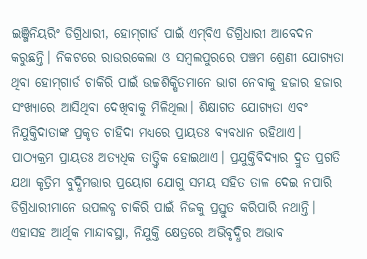ଇଞ୍ଜିନିୟରିଂ ଡିଗ୍ରିଧାରୀ, ହୋମ୍‌ଗାର୍ଡ ପାଇଁ ଏମ୍‌ବିଏ ଡିଗ୍ରିଧାରୀ ଆବେଦନ କରୁଛନ୍ତି। ନିକଟରେ ରାଉରକେଲା ଓ ସମ୍ବଲପୁରରେ ପଞ୍ଚମ ଶ୍ରେଣୀ ଯୋଗ୍ୟତା ଥିବା ହୋମ୍‌ଗାର୍ଡ ଚାକିରି ପାଇଁ ଉଚ୍ଚଶିକ୍ଷିତମାନେ ଭାଗ ନେବାକୁ ହଜାର ହଜାର ସଂଖ୍ୟାରେ ଆସିଥିବା ଦେଖିବାକୁ ମିଳିଥିଲା। ଶିକ୍ଷାଗତ ଯୋଗ୍ୟତା ଏବଂ ନିଯୁକ୍ତିଦାତାଙ୍କ ପ୍ରକୃତ ଚାହିଦା ମଧ୍ୟରେ ପ୍ରାୟତଃ ବ୍ୟବଧାନ ରହିଥାଏ। ପାଠ୍ୟକ୍ରମ ପ୍ରାୟତଃ ଅତ୍ୟଧିକ ତାତ୍ତ୍ୱିକ ହୋଇଥାଏ। ପ୍ରଯୁକ୍ତିବିଦ୍ୟାର ଦ୍ରୁତ ପ୍ରଗତି ଯଥା କୃତ୍ରିମ ବୁଦ୍ଧିମତ୍ତାର ପ୍ରୟୋଗ ଯୋଗୁ ସମୟ ସହିତ ତାଳ ଦେଇ ନପାରି ଡିଗ୍ରିଧାରୀମାନେ ଉପଲବ୍ଧ ଚାକିରି ପାଇଁ ନିଜକୁ ପ୍ରସ୍ତୁତ କରିପାରି ନଥାନ୍ତି। ଏହାସହ ଆର୍ଥିକ ମାନ୍ଦାବସ୍ଥା, ନିଯୁକ୍ତି କ୍ଷେତ୍ରରେ ଅଭିବୃଦ୍ଧିର ଅଭାବ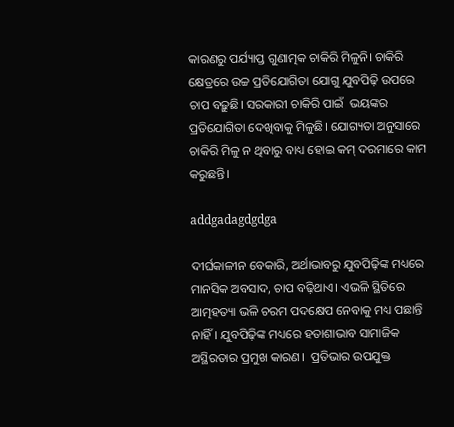କାରଣରୁ ପର୍ଯ୍ୟାପ୍ତ ଗୁଣାତ୍ମକ ଚାକିରି ମିଳୁନି। ଚାକିରି କ୍ଷେତ୍ରରେ ଉଚ୍ଚ ପ୍ରତିଯୋଗିତା ଯୋଗୁ ଯୁବପିଢ଼ି ଉପରେ ଚାପ ବଢ଼ୁଛି। ସରକାରୀ ଚାକିରି ପାଇଁ  ଭୟଙ୍କର ପ୍ରତିଯୋଗିତା ଦେଖିବାକୁ ମିଳୁଛି। ଯୋଗ୍ୟତା ଅନୁସାରେ ଚାକିରି ମିଳୁ ନ ଥିବାରୁ ବାଧ୍ୟ ହୋଇ କମ୍‌ ଦରମାରେ କାମ କରୁଛନ୍ତି।

addgadagdgdga

ଦୀର୍ଘକାଳୀନ ବେକାରି, ଅର୍ଥାଭାବରୁ ଯୁବପିଢ଼ିଙ୍କ ମଧ୍ୟରେ ମାନସିକ ଅବସାଦ, ଚାପ ବଢ଼ିଥାଏ। ଏଭଳି ସ୍ଥିତିରେ ଆତ୍ମହତ୍ୟା‌ ଭଳି ଚରମ ପଦକ୍ଷେପ ନେବାକୁ ମଧ୍ୟ ପଛାନ୍ତି ନାହିଁ। ଯୁବପିଢ଼ିଙ୍କ ମଧ୍ୟରେ ହତାଶାଭାବ ସାମାଜିକ ଅସ୍ଥିରତାର ପ୍ରମୁଖ କାରଣ।  ପ୍ରତିଭାର ଉପଯୁକ୍ତ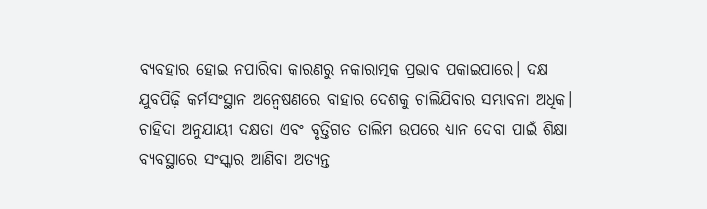ବ୍ୟବହାର ହୋଇ ନପାରିବା କାରଣରୁ ନକାରାତ୍ମକ ପ୍ରଭାବ ପକାଇପାରେ। ଦକ୍ଷ ଯୁବପିଢ଼ି କର୍ମସଂସ୍ଥାନ ଅନ୍ବେଷଣରେ ବାହାର ଦେଶକୁ ଚାଲିଯିବାର ସମ୍ଭାବନା ଅଧିକ। ଚାହିଦା ଅନୁଯାୟୀ ଦକ୍ଷତା ଏବଂ ବୃତ୍ତିଗତ ତାଲିମ ଉପରେ ଧ୍ୟାନ ଦେବା ପାଇଁ ଶିକ୍ଷା ବ୍ୟବସ୍ଥାରେ ସଂସ୍କାର ଆଣିବା ଅତ୍ୟନ୍ତ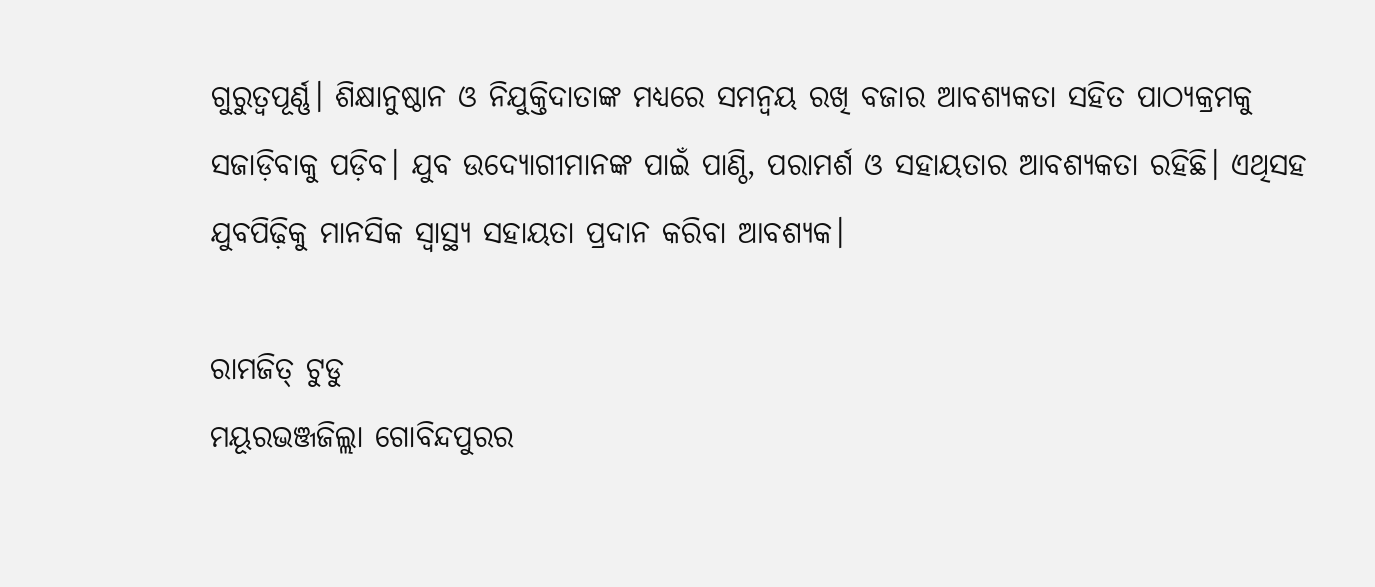ଗୁରୁତ୍ୱପୂର୍ଣ୍ଣ। ଶିକ୍ଷାନୁଷ୍ଠାନ ଓ ନିଯୁକ୍ତିଦାତାଙ୍କ ମଧ୍ୟରେ ସମନ୍ବୟ ରଖି ବଜାର ଆବଶ୍ୟକତା ସହିତ ପାଠ୍ୟକ୍ରମକୁ ସଜାଡ଼ିବାକୁ ପଡ଼ିବ। ଯୁବ ଉଦ୍ୟୋଗୀମାନଙ୍କ ପାଇଁ ପାଣ୍ଠି, ପରାମର୍ଶ ଓ ସହାୟତାର ଆବଶ୍ୟକତା ରହିଛି। ଏଥିସହ ଯୁବପିଢ଼ିକୁ ମାନସିକ ସ୍ୱାସ୍ଥ୍ୟ ସହାୟତା ପ୍ରଦାନ କରିବା ଆବଶ୍ୟକ।

ରାମଜିତ୍‌ ଟୁଡୁ
ମୟୂରଭଞ୍ଜଜିଲ୍ଲା ଗୋବିନ୍ଦପୁରର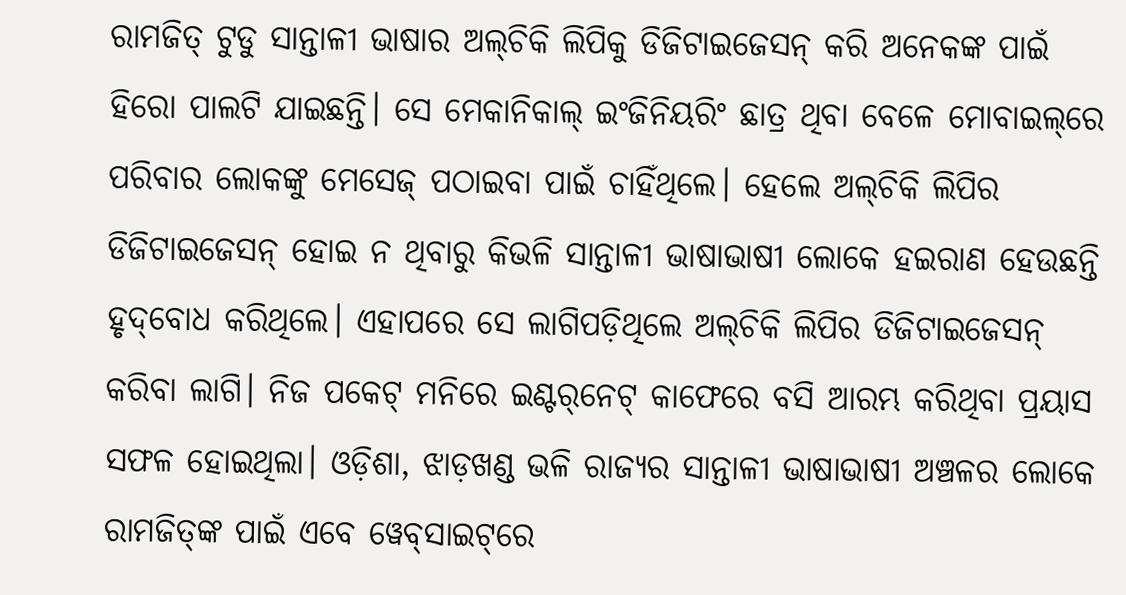ରାମଜିତ୍‌ ଟୁଡୁ ସାନ୍ତାଳୀ ଭାଷାର ଅଲ୍‌ଚିକି ଲିପିକୁ ଡିଜିଟାଇଜେସନ୍‌ କରି ଅନେକଙ୍କ ପାଇଁ ହିରୋ ପାଲଟି ଯାଇଛନ୍ତି। ସେ ମେକାନିକାଲ୍‌ ଇଂଜିନିୟରିଂ ଛାତ୍ର ଥିବା ବେଳେ ମୋବାଇଲ୍‌ରେ ପରିବାର ଲୋକଙ୍କୁ ମେସେଜ୍‌ ପଠାଇବା ପାଇଁ ଚାହିଁଥିଲେ। ହେଲେ ଅଲ୍‌ଚିକି ଲିପିର ଡିଜିଟାଇଜେସନ୍‌ ହୋଇ ନ ଥିବାରୁ କିଭଳି ସାନ୍ତାଳୀ ଭାଷାଭାଷୀ ଲୋକେ ହଇରାଣ ହେଉଛନ୍ତି ହୃଦ୍‌ବୋଧ କରିଥିଲେ। ଏହାପରେ ସେ ଲାଗିପଡ଼ିଥିଲେ ଅଲ୍‌ଚିକି ଲିପିର ଡିଜିଟାଇଜେସନ୍‌ କରିବା ଲାଗି। ନିଜ ପକେଟ୍‌ ମନିରେ ଇଣ୍ଟର୍‌ନେଟ୍‌ କାଫେରେ ବସି ଆରମ୍ଭ କରିଥିବା ପ୍ରୟାସ ସଫଳ ହୋଇଥିଲା। ଓଡ଼ିଶା, ଝାଡ଼ଖଣ୍ଡ ଭଳି ରାଜ୍ୟର ସାନ୍ତାଳୀ ଭାଷାଭାଷୀ ଅଞ୍ଚଳର ଲୋକେ ରାମଜିତ୍‌ଙ୍କ ପାଇଁ ଏବେ ୱେବ୍‌ସାଇଟ୍‌ରେ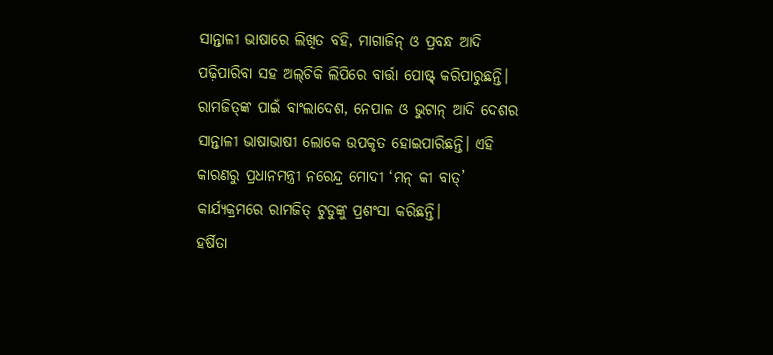ସାନ୍ତାଳୀ ଭାଷାରେ ଲିଖିତ ବହି, ମାଗାଜିନ୍‌ ଓ ପ୍ରବନ୍ଧ ଆଦି ପଢ଼ିପାରିବା ସହ ଅଲ୍‌ଚିକି ଲିପିରେ ବାର୍ତ୍ତା ପୋଷ୍ଟ୍‌ କରିପାରୁଛନ୍ତି। ରାମଜିତ୍‌ଙ୍କ ପାଇଁ ବାଂଲାଦେଶ, ନେପାଳ ଓ ଭୁଟାନ୍‌ ଆଦି ଦେଶର ସାନ୍ତାଳୀ ଭାଷାଭାଷୀ ଲୋକେ ଉପକୃତ ହୋଇପାରିଛନ୍ତି। ଏହି କାରଣରୁ ପ୍ରଧାନମନ୍ତ୍ରୀ ନରେନ୍ଦ୍ର ମୋଦୀ ‘ମନ୍‌ କୀ ବାତ୍‌’ କାର୍ଯ୍ୟକ୍ରମରେ ରାମଜିତ୍‌ ଟୁଡୁଙ୍କୁ ପ୍ରଶଂସା କରିଛନ୍ତି।
ହର୍ଷିତା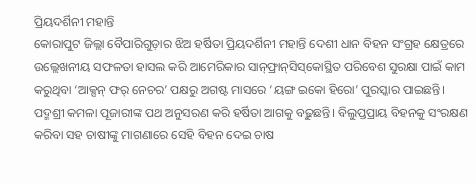ପ୍ରିୟଦର୍ଶିନୀ ମହାନ୍ତି
କୋରାପୁଟ ଜିଲ୍ଲା ବୈପାରିଗୁଡ଼ାର ଝିଅ ହର୍ଷିତା ପ୍ରିୟଦର୍ଶିନୀ ମହାନ୍ତି ଦେଶୀ ଧାନ ବିହନ ସଂଗ୍ରହ କ୍ଷେତ୍ର‌ରେ ଉଲ୍ଲେଖନୀୟ ସଫଳତା ହାସଲ କରି ଆମେରିକାର ସାନ୍‌ଫ୍ରାନ୍‌ସିସ୍‌କୋସ୍ଥିତ ପରିବେଶ ସୁରକ୍ଷା ପାଇଁ କାମ କରୁଥିବା ‘ଆକ୍ସନ୍‌ ଫର୍‌ ନେଚର’ ପକ୍ଷରୁ ଅଗଷ୍ଟ ମାସରେ ‘ୟଙ୍ଗ ଇକୋ ହିରୋ’ ପୁରସ୍କାର ପାଇଛନ୍ତି। ପଦ୍ମଶ୍ରୀ କମଳା ପୂଜାରୀଙ୍କ ପଥ ଅନୁସରଣ କରି ହର୍ଷିତା ଆଗକୁ ବଢ଼ୁଛନ୍ତି। ବିଲୁପ୍ତପ୍ରାୟ ବିହନକୁ ସଂରକ୍ଷଣ କରିବା ସହ ଚାଷୀଙ୍କୁ ମାଗଣାରେ ସେହି ବିହନ ଦେଇ ଚାଷ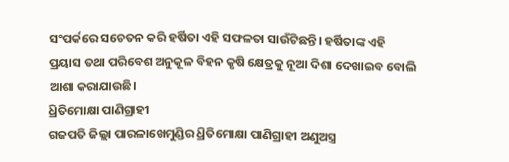ସଂପର୍କରେ ସଚେତନ କରି ହର୍ଷିତା ଏହି ସଫଳତା ସାଉଁଟିଛନ୍ତି। ହର୍ଷିତାଙ୍କ ଏହି ପ୍ରୟାସ ତଥା ପରିବେଶ ଅନୁକୂଳ ବିହନ କୃଷି କ୍ଷେତ୍ରକୁ ନୂଆ ଦିଶା ଦେଖାଇବ ବୋଲି ଆଶା କରାଯାଉଛି।
ଧ୍ରିତିମୋକ୍ଷା ପାଣିଗ୍ରାହୀ
ଗଜପତି ଜିଲ୍ଲା ପାରଳାଖେମୁଣ୍ଡିର ଧ୍ରିତିମୋକ୍ଷା ପାଣିଗ୍ରାହୀ ଅଣୁଅସ୍ତ୍ର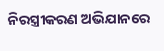ନିରସ୍ତ୍ରୀକରଣ ଅଭିଯାନରେ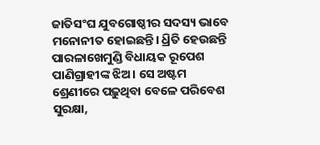ଜାତିସଂଘ ଯୁବଗୋଷ୍ଠୀର ସଦସ୍ୟ ଭାବେ ମନୋନୀତ ହୋଇଛନ୍ତି। ଧ୍ରିତି ହେଉଛନ୍ତି ପାରଳାଖେମୁଣ୍ଡି ବିଧାୟକ ରୂପେଶ ପାଣିଗ୍ରାହୀଙ୍କ ଝିଅ। ସେ ଅଷ୍ଟମ ଶ୍ରେଣୀରେ ପଢ଼ୁଥିବା ବେଳେ ପରିବେଶ ସୁରକ୍ଷା,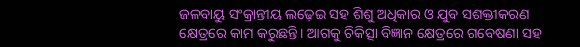ଜଳବାୟୁ ସଂକ୍ରାନ୍ତୀୟ ଲଢ଼େଇ ସହ ଶିଶୁ ଅଧିକାର ଓ ଯୁବ ସଶକ୍ତୀକରଣ କ୍ଷେତ୍ରରେ କାମ କରୁଛନ୍ତି। ଆଗକୁ ଚିକିତ୍ସା ବିଜ୍ଞାନ କ୍ଷେତ୍ରରେ ଗବେଷଣା ସହ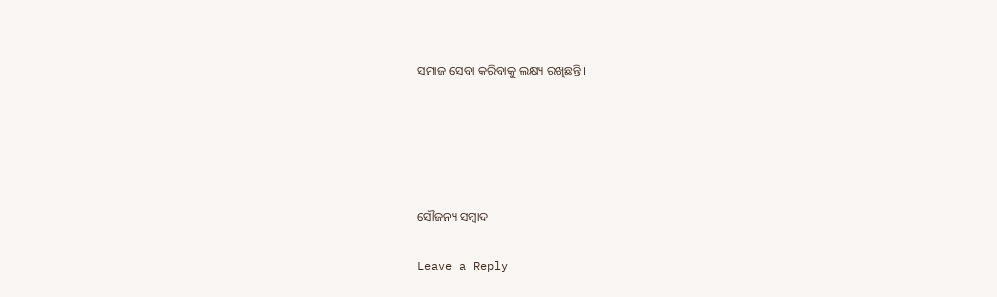ସ‌ମାଜ ସେବା କରିବାକୁ ଲକ୍ଷ୍ୟ ରଖିଛନ୍ତି।





ସୌଜନ୍ୟ ସମ୍ବାଦ

Leave a Reply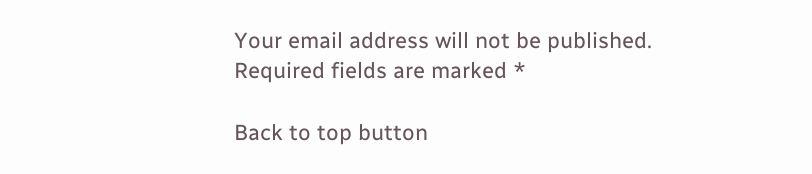Your email address will not be published. Required fields are marked *

Back to top button